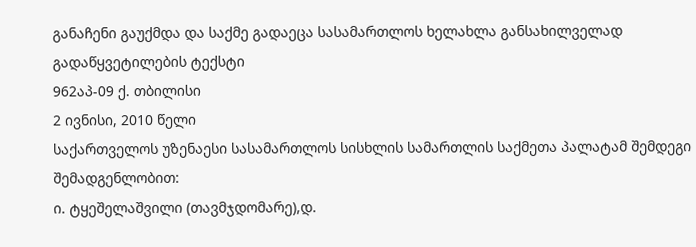განაჩენი გაუქმდა და საქმე გადაეცა სასამართლოს ხელახლა განსახილველად
გადაწყვეტილების ტექსტი
962აპ-09 ქ. თბილისი
2 ივნისი, 2010 წელი
საქართველოს უზენაესი სასამართლოს სისხლის სამართლის საქმეთა პალატამ შემდეგი შემადგენლობით:
ი. ტყეშელაშვილი (თავმჯდომარე),დ.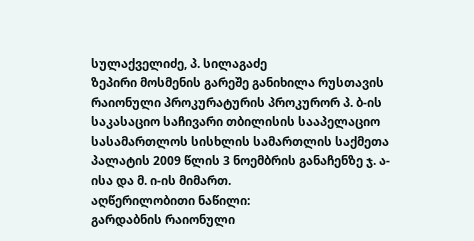სულაქველიძე, პ. სილაგაძე
ზეპირი მოსმენის გარეშე განიხილა რუსთავის რაიონული პროკურატურის პროკურორ პ. ბ-ის საკასაციო საჩივარი თბილისის სააპელაციო სასამართლოს სისხლის სამართლის საქმეთა პალატის 2009 წლის 3 ნოემბრის განაჩენზე ჯ. ა-ისა და მ. ი-ის მიმართ.
აღწერილობითი ნაწილი:
გარდაბნის რაიონული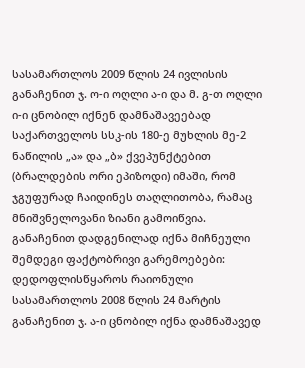სასამართლოს 2009 წლის 24 ივლისის განაჩენით ჯ. ო-ი ოღლი ა-ი და მ. გ-თ ოღლი ი-ი ცნობილ იქნენ დამნაშავეებად საქართველოს სსკ-ის 180-ე მუხლის მე-2 ნაწილის „ა» და „ბ» ქვეპუნქტებით (ბრალდების ორი ეპიზოდი) იმაში, რომ ჯგუფურად ჩაიდინეს თაღლითობა, რამაც მნიშვნელოვანი ზიანი გამოიწვია.
განაჩენით დადგენილად იქნა მიჩნეული შემდეგი ფაქტობრივი გარემოებები:
დედოფლისწყაროს რაიონული სასამართლოს 2008 წლის 24 მარტის განაჩენით ჯ. ა-ი ცნობილ იქნა დამნაშავედ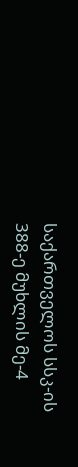საქართველოს სსკ-ის 388-ე მუხლის მე-4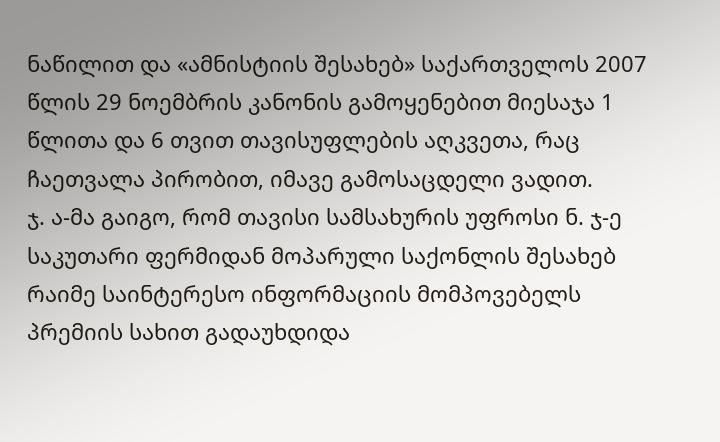ნაწილით და «ამნისტიის შესახებ» საქართველოს 2007 წლის 29 ნოემბრის კანონის გამოყენებით მიესაჯა 1 წლითა და 6 თვით თავისუფლების აღკვეთა, რაც ჩაეთვალა პირობით, იმავე გამოსაცდელი ვადით.
ჯ. ა-მა გაიგო, რომ თავისი სამსახურის უფროსი ნ. ჯ-ე საკუთარი ფერმიდან მოპარული საქონლის შესახებ რაიმე საინტერესო ინფორმაციის მომპოვებელს პრემიის სახით გადაუხდიდა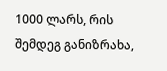1000 ლარს, რის შემდეგ განიზრახა,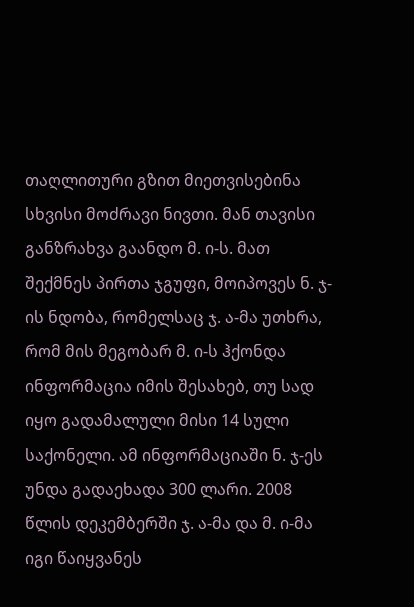თაღლითური გზით მიეთვისებინა სხვისი მოძრავი ნივთი. მან თავისი განზრახვა გაანდო მ. ი-ს. მათ შექმნეს პირთა ჯგუფი, მოიპოვეს ნ. ჯ-ის ნდობა, რომელსაც ჯ. ა-მა უთხრა, რომ მის მეგობარ მ. ი-ს ჰქონდა ინფორმაცია იმის შესახებ, თუ სად იყო გადამალული მისი 14 სული საქონელი. ამ ინფორმაციაში ნ. ჯ-ეს უნდა გადაეხადა 300 ლარი. 2008 წლის დეკემბერში ჯ. ა-მა და მ. ი-მა იგი წაიყვანეს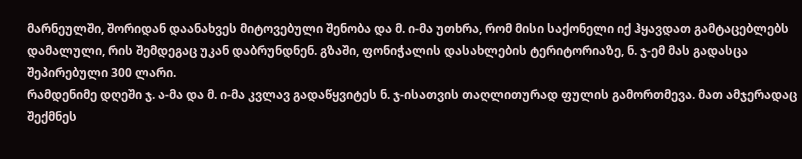მარნეულში, შორიდან დაანახვეს მიტოვებული შენობა და მ. ი-მა უთხრა, რომ მისი საქონელი იქ ჰყავდათ გამტაცებლებს დამალული, რის შემდეგაც უკან დაბრუნდნენ. გზაში, ფონიჭალის დასახლების ტერიტორიაზე, ნ. ჯ-ემ მას გადასცა შეპირებული 300 ლარი.
რამდენიმე დღეში ჯ. ა-მა და მ. ი-მა კვლავ გადაწყვიტეს ნ. ჯ-ისათვის თაღლითურად ფულის გამორთმევა. მათ ამჯერადაც შექმნეს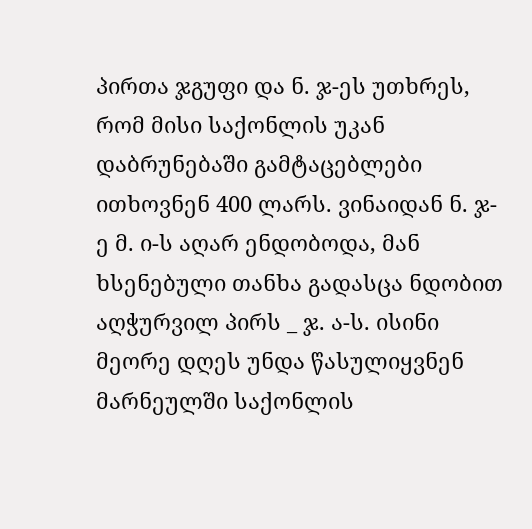პირთა ჯგუფი და ნ. ჯ-ეს უთხრეს, რომ მისი საქონლის უკან დაბრუნებაში გამტაცებლები ითხოვნენ 400 ლარს. ვინაიდან ნ. ჯ-ე მ. ი-ს აღარ ენდობოდა, მან ხსენებული თანხა გადასცა ნდობით აღჭურვილ პირს _ ჯ. ა-ს. ისინი მეორე დღეს უნდა წასულიყვნენ მარნეულში საქონლის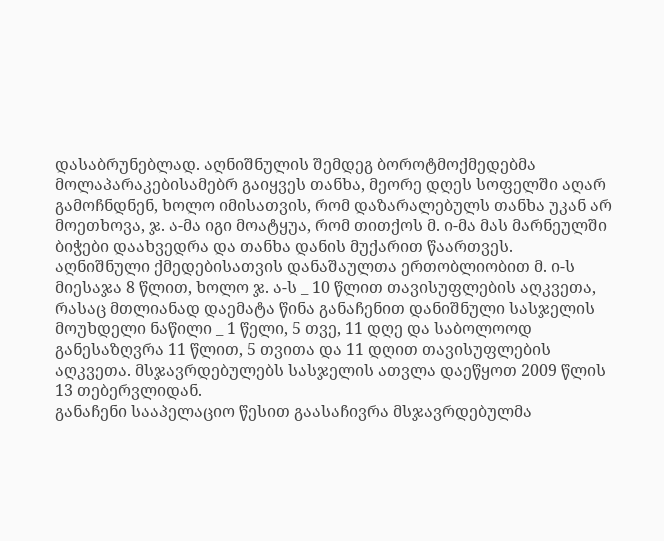დასაბრუნებლად. აღნიშნულის შემდეგ ბოროტმოქმედებმა მოლაპარაკებისამებრ გაიყვეს თანხა, მეორე დღეს სოფელში აღარ გამოჩნდნენ, ხოლო იმისათვის, რომ დაზარალებულს თანხა უკან არ მოეთხოვა, ჯ. ა-მა იგი მოატყუა, რომ თითქოს მ. ი-მა მას მარნეულში ბიჭები დაახვედრა და თანხა დანის მუქარით წაართვეს.
აღნიშნული ქმედებისათვის დანაშაულთა ერთობლიობით მ. ი-ს მიესაჯა 8 წლით, ხოლო ჯ. ა-ს _ 10 წლით თავისუფლების აღკვეთა, რასაც მთლიანად დაემატა წინა განაჩენით დანიშნული სასჯელის მოუხდელი ნაწილი _ 1 წელი, 5 თვე, 11 დღე და საბოლოოდ განესაზღვრა 11 წლით, 5 თვითა და 11 დღით თავისუფლების აღკვეთა. მსჯავრდებულებს სასჯელის ათვლა დაეწყოთ 2009 წლის 13 თებერვლიდან.
განაჩენი სააპელაციო წესით გაასაჩივრა მსჯავრდებულმა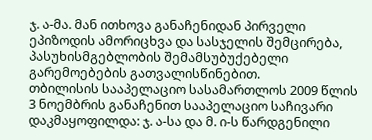ჯ. ა-მა. მან ითხოვა განაჩენიდან პირველი ეპიზოდის ამორიცხვა და სასჯელის შემცირება, პასუხისმგებლობის შემამსუბუქებელი გარემოებების გათვალისწინებით.
თბილისის სააპელაციო სასამართლოს 2009 წლის 3 ნოემბრის განაჩენით სააპელაციო საჩივარი დაკმაყოფილდა: ჯ. ა-სა და მ. ი-ს წარდგენილი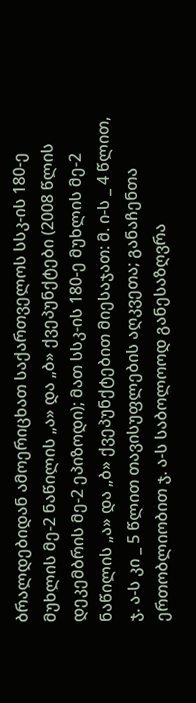ბრალდებიდან ამოერიცხათ საქართველოს სსკ-ის 180-ე მუხლის მე-2 ნაწილის „ა» და „ბ» ქვეპუნქტები (2008 წლის დეკემბრის მე-2 ეპიზოდი); მათ სსკ-ის 180-ე მუხლის მე-2 ნაწილის „ა» და „ბ» ქვეპუნქტებით მიესაჯათ: მ. ი-ს _ 4 წლით, ჯ. ა-ს კი _ 5 წლით თავისუფლების აღკვეთა; განაჩენთა ერთობლიობით ჯ. ა-ს საბოლოოდ განესაზღვრა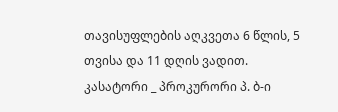თავისუფლების აღკვეთა 6 წლის, 5 თვისა და 11 დღის ვადით.
კასატორი _ პროკურორი პ. ბ-ი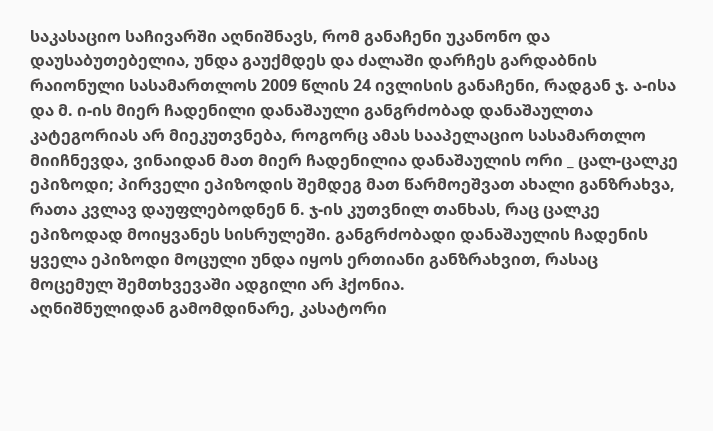საკასაციო საჩივარში აღნიშნავს, რომ განაჩენი უკანონო და დაუსაბუთებელია, უნდა გაუქმდეს და ძალაში დარჩეს გარდაბნის რაიონული სასამართლოს 2009 წლის 24 ივლისის განაჩენი, რადგან ჯ. ა-ისა და მ. ი-ის მიერ ჩადენილი დანაშაული განგრძობად დანაშაულთა კატეგორიას არ მიეკუთვნება, როგორც ამას სააპელაციო სასამართლო მიიჩნევდა, ვინაიდან მათ მიერ ჩადენილია დანაშაულის ორი _ ცალ-ცალკე ეპიზოდი; პირველი ეპიზოდის შემდეგ მათ წარმოეშვათ ახალი განზრახვა, რათა კვლავ დაუფლებოდნენ ნ. ჯ-ის კუთვნილ თანხას, რაც ცალკე ეპიზოდად მოიყვანეს სისრულეში. განგრძობადი დანაშაულის ჩადენის ყველა ეპიზოდი მოცული უნდა იყოს ერთიანი განზრახვით, რასაც მოცემულ შემთხვევაში ადგილი არ ჰქონია.
აღნიშნულიდან გამომდინარე, კასატორი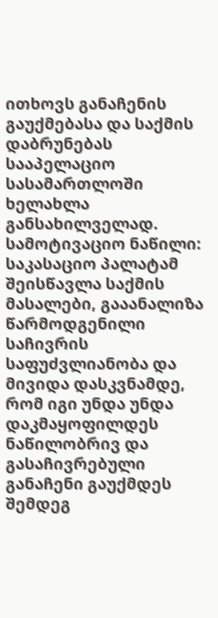ითხოვს განაჩენის გაუქმებასა და საქმის დაბრუნებას სააპელაციო სასამართლოში ხელახლა განსახილველად.
სამოტივაციო ნაწილი:
საკასაციო პალატამ შეისწავლა საქმის მასალები, გააანალიზა წარმოდგენილი საჩივრის საფუძვლიანობა და მივიდა დასკვნამდე, რომ იგი უნდა უნდა დაკმაყოფილდეს ნაწილობრივ და გასაჩივრებული განაჩენი გაუქმდეს შემდეგ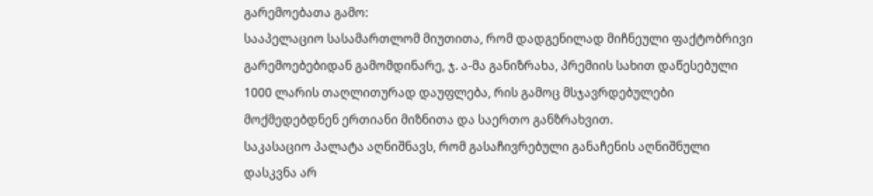გარემოებათა გამო:
სააპელაციო სასამართლომ მიუთითა, რომ დადგენილად მიჩნეული ფაქტობრივი გარემოებებიდან გამომდინარე, ჯ. ა-მა განიზრახა, პრემიის სახით დაწესებული 1000 ლარის თაღლითურად დაუფლება, რის გამოც მსჯავრდებულები მოქმედებდნენ ერთიანი მიზნითა და საერთო განზრახვით.
საკასაციო პალატა აღნიშნავს, რომ გასაჩივრებული განაჩენის აღნიშნული დასკვნა არ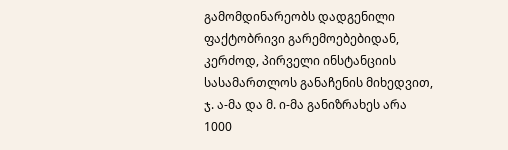გამომდინარეობს დადგენილი ფაქტობრივი გარემოებებიდან, კერძოდ, პირველი ინსტანციის სასამართლოს განაჩენის მიხედვით, ჯ. ა-მა და მ. ი-მა განიზრახეს არა 1000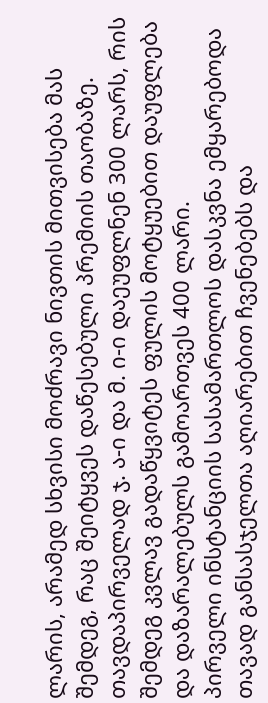ლარის, არამედ სხვისი მოძრავი ნივთის მითვისება მას შემდეგ, რაც შეიტყვეს დაწესებული პრემიის თაობაზე. თავდაპირველად ჯ. ა-ი და მ. ი-ი დაეუფლნენ 300 ლარს, რის შემდეგ კვლავ გადაწყვიტეს ფულის მოტყუებით დაუფლება და დაზარალებულს გამოართვეს 400 ლარი.
პირველი ინსტანციის სასამართლოს დასკვნა ემყარებოდა თავად განსასჯელთა აღიარებით ჩვენებებს და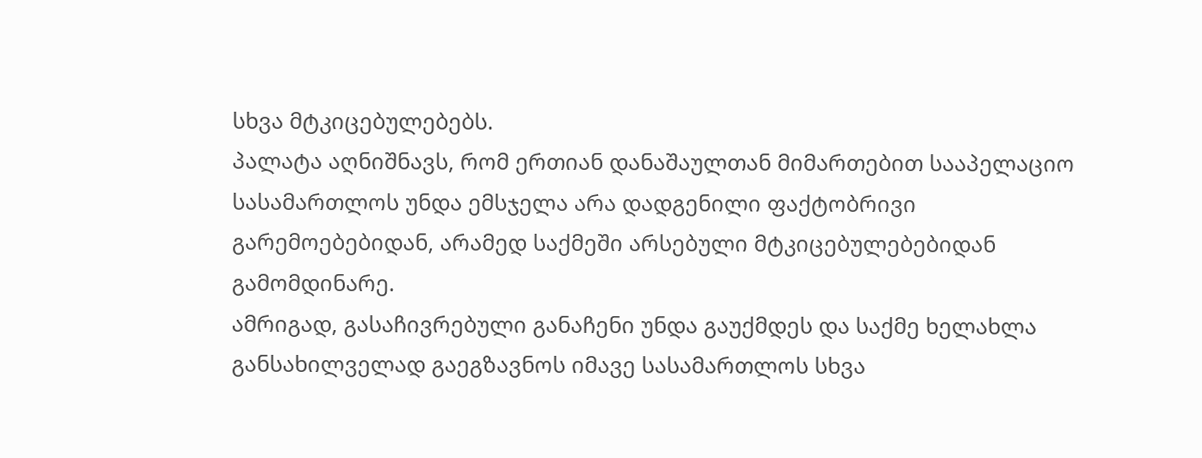სხვა მტკიცებულებებს.
პალატა აღნიშნავს, რომ ერთიან დანაშაულთან მიმართებით სააპელაციო სასამართლოს უნდა ემსჯელა არა დადგენილი ფაქტობრივი გარემოებებიდან, არამედ საქმეში არსებული მტკიცებულებებიდან გამომდინარე.
ამრიგად, გასაჩივრებული განაჩენი უნდა გაუქმდეს და საქმე ხელახლა განსახილველად გაეგზავნოს იმავე სასამართლოს სხვა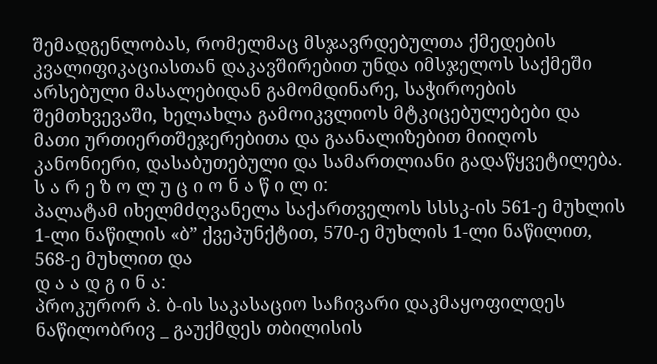შემადგენლობას, რომელმაც მსჯავრდებულთა ქმედების კვალიფიკაციასთან დაკავშირებით უნდა იმსჯელოს საქმეში არსებული მასალებიდან გამომდინარე, საჭიროების შემთხვევაში, ხელახლა გამოიკვლიოს მტკიცებულებები და მათი ურთიერთშეჯერებითა და გაანალიზებით მიიღოს კანონიერი, დასაბუთებული და სამართლიანი გადაწყვეტილება.
ს ა რ ე ზ ო ლ უ ც ი ო ნ ა წ ი ლ ი:
პალატამ იხელმძღვანელა საქართველოს სსსკ-ის 561-ე მუხლის 1-ლი ნაწილის «ბ” ქვეპუნქტით, 570-ე მუხლის 1-ლი ნაწილით, 568-ე მუხლით და
დ ა ა დ გ ი ნ ა:
პროკურორ პ. ბ-ის საკასაციო საჩივარი დაკმაყოფილდეს ნაწილობრივ _ გაუქმდეს თბილისის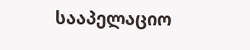სააპელაციო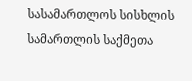სასამართლოს სისხლის სამართლის საქმეთა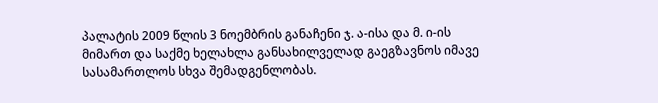პალატის 2009 წლის 3 ნოემბრის განაჩენი ჯ. ა-ისა და მ. ი-ის მიმართ და საქმე ხელახლა განსახილველად გაეგზავნოს იმავე სასამართლოს სხვა შემადგენლობას.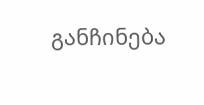განჩინება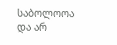საბოლოოა და არ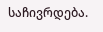საჩივრდება.